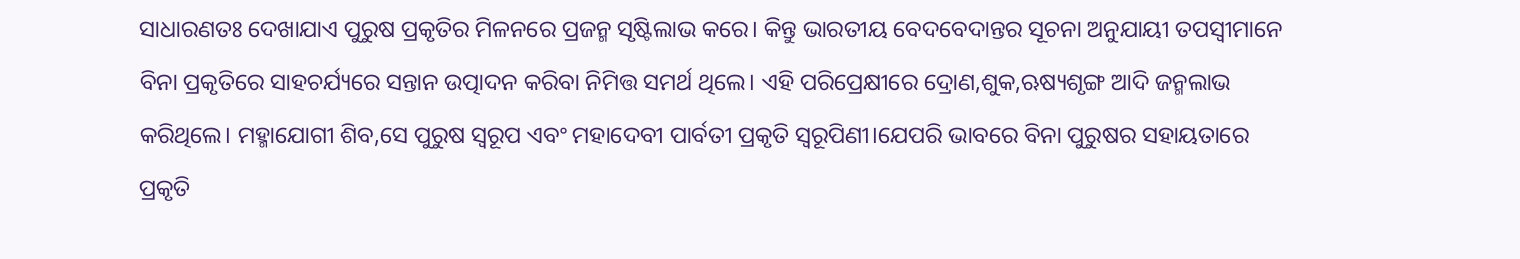ସାଧାରଣତଃ ଦେଖାଯାଏ ପୁରୁଷ ପ୍ରକୃତିର ମିଳନରେ ପ୍ରଜନ୍ମ ସୃଷ୍ଟିଲାଭ କରେ। କିନ୍ତୁ ଭାରତୀୟ ବେଦବେଦାନ୍ତର ସୂଚନା ଅନୁଯାୟୀ ତପସ୍ଵୀମାନେ ବିନା ପ୍ରକୃତିରେ ସାହଚର୍ଯ୍ୟରେ ସନ୍ତାନ ଉତ୍ପାଦନ କରିବା ନିମିତ୍ତ ସମର୍ଥ ଥିଲେ। ଏହି ପରିପ୍ରେକ୍ଷୀରେ ଦ୍ରୋଣ,ଶୁକ,ଋଷ୍ୟଶୃଙ୍ଗ ଆଦି ଜନ୍ମଲାଭ କରିଥିଲେ। ମହ୍ମାଯୋଗୀ ଶିବ,ସେ ପୁରୁଷ ସ୍ଵରୂପ ଏବଂ ମହାଦେବୀ ପାର୍ବତୀ ପ୍ରକୃତି ସ୍ଵରୂପିଣୀ।ଯେପରି ଭାବରେ ବିନା ପୁରୁଷର ସହାୟତାରେ ପ୍ରକୃତି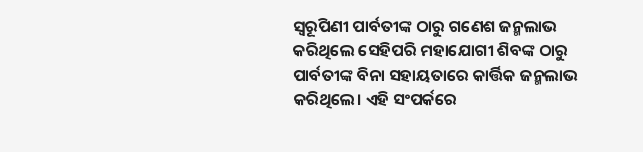ସ୍ଵରୂପିଣୀ ପାର୍ବତୀଙ୍କ ଠାରୁ ଗଣେଶ ଜନ୍ମଲାଭ କରିଥିଲେ ସେହିପରି ମହାଯୋଗୀ ଶିବଙ୍କ ଠାରୁ ପାର୍ବତୀଙ୍କ ବିନା ସହାୟତାରେ କାର୍ତ୍ତିକ ଜନ୍ମଲାଭ କରିଥିଲେ। ଏହି ସଂପର୍କରେ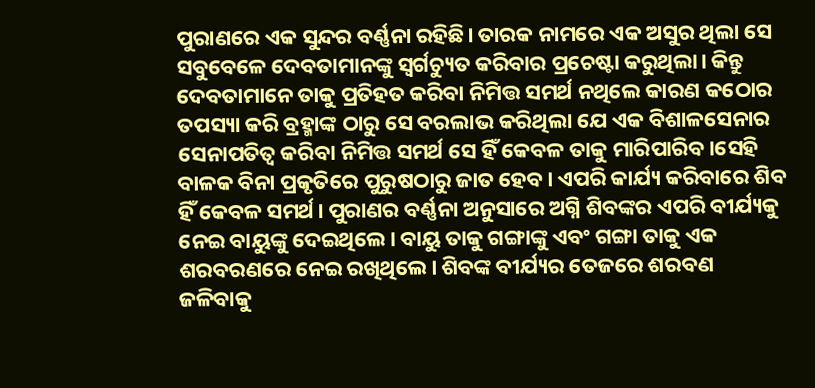ପୁରାଣରେ ଏକ ସୁନ୍ଦର ବର୍ଣ୍ଣନା ରହିଛି। ତାରକ ନାମରେ ଏକ ଅସୁର ଥିଲା ସେ ସବୁବେଳେ ଦେବତାମାନଙ୍କୁ ସ୍ଵର୍ଗଚ୍ୟୁତ କରିବାର ପ୍ରଚେଷ୍ଟା କରୁଥିଲା। କିନ୍ତୁ ଦେବତାମାନେ ତାକୁ ପ୍ରତିହତ କରିବା ନିମିତ୍ତ ସମର୍ଥ ନଥିଲେ କାରଣ କଠୋର ତପସ୍ୟା କରି ବ୍ରହ୍ମାଙ୍କ ଠାରୁ ସେ ବରଲାଭ କରିଥିଲା ଯେ ଏକ ବିଶାଳସେନାର ସେନାପତିତ୍ଵ କରିବା ନିମିତ୍ତ ସମର୍ଥ ସେ ହିଁ କେବଳ ତାକୁ ମାରିପାରିବ।ସେହି ବାଳକ ବିନା ପ୍ରକୃତିରେ ପୁରୁଷଠାରୁ ଜାତ ହେବ। ଏପରି କାର୍ଯ୍ୟ କରିବାରେ ଶିବ ହିଁ କେବଳ ସମର୍ଥ। ପୁରାଣର ବର୍ଣ୍ଣନା ଅନୁସାରେ ଅଗ୍ନି ଶିବଙ୍କର ଏପରି ବୀର୍ଯ୍ୟକୁ ନେଇ ବାୟୁଙ୍କୁ ଦେଇଥିଲେ। ବାୟୁ ତାକୁ ଗଙ୍ଗାଙ୍କୁ ଏବଂ ଗଙ୍ଗା ତାକୁ ଏକ ଶରବରଣରେ ନେଇ ରଖିଥିଲେ। ଶିବଙ୍କ ବୀର୍ଯ୍ୟର ତେଜରେ ଶରବଣ ଜଳିବାକୁ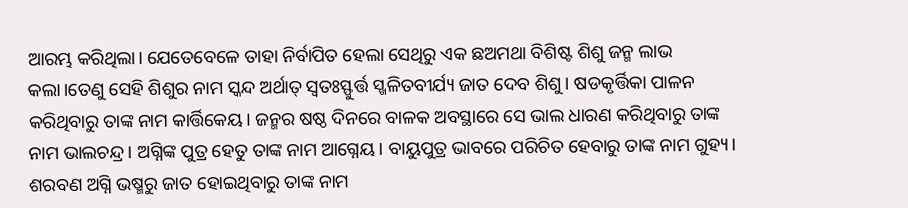ଆରମ୍ଭ କରିଥିଲା। ଯେତେବେଳେ ତାହା ନିର୍ବାପିତ ହେଲା ସେଥିରୁ ଏକ ଛଅମଥା ବିଶିଷ୍ଟ ଶିଶୁ ଜନ୍ମ ଲାଭ କଲା।ତେଣୁ ସେହି ଶିଶୁର ନାମ ସ୍କନ୍ଦ ଅର୍ଥାତ୍ ସ୍ଵତଃସ୍ଫୁର୍ତ୍ତ ସ୍ଖଳିତବୀର୍ଯ୍ୟ ଜାତ ଦେବ ଶିଶୁ। ଷଡକୃର୍ତ୍ତିକା ପାଳନ କରିଥିବାରୁ ତାଙ୍କ ନାମ କାର୍ତ୍ତିକେୟ। ଜନ୍ମର ଷଷ୍ଠ ଦିନରେ ବାଳକ ଅବସ୍ଥାରେ ସେ ଭାଲ ଧାରଣ କରିଥିବାରୁ ତାଙ୍କ ନାମ ଭାଲଚନ୍ଦ୍ର। ଅଗ୍ନିଙ୍କ ପୁତ୍ର ହେତୁ ତାଙ୍କ ନାମ ଆଗ୍ନେୟ। ବାୟୁପୁତ୍ର ଭାବରେ ପରିଚିତ ହେବାରୁ ତାଙ୍କ ନାମ ଗୁହ୍ୟ। ଶରବଣ ଅଗ୍ନି ଭଷ୍ମରୁ ଜାତ ହୋଇଥିବାରୁ ତାଙ୍କ ନାମ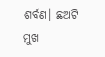ଶର୍ବଣ। ଛଅଟି ମୁଖ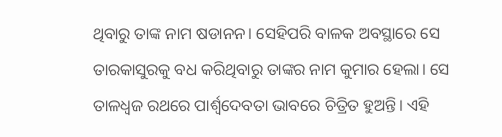ଥିବାରୁ ତାଙ୍କ ନାମ ଷଡାନନ। ସେହିପରି ବାଳକ ଅବସ୍ଥାରେ ସେ ତାରକାସୁରକୁ ବଧ କରିଥିବାରୁ ତାଙ୍କର ନାମ କୁମାର ହେଲା। ସେ ତାଳଧ୍ଵଜ ରଥରେ ପାର୍ଶ୍ଵଦେବତା ଭାବରେ ଚିତ୍ରିତ ହୁଅନ୍ତି। ଏହି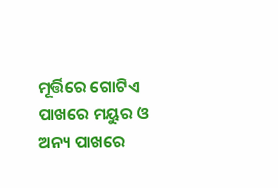ମୂର୍ତ୍ତିରେ ଗୋଟିଏ ପାଖରେ ମୟୁର ଓ ଅନ୍ୟ ପାଖରେ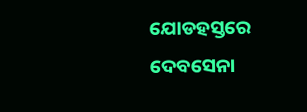ଯୋଡହସ୍ତରେ ଦେବସେନା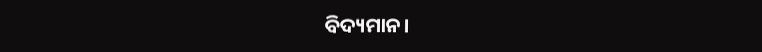ବିଦ୍ୟମାନ।